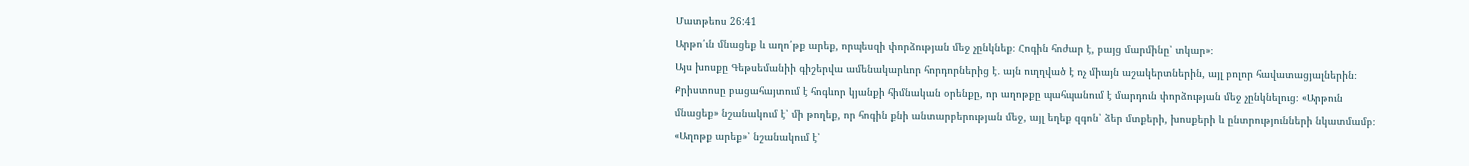Մատթեոս 26:41
Արթո՛ւն մնացեք և աղո՛թք արեք, որպեսզի փորձության մեջ չընկնեք։ Հոգին հոժար է, բայց մարմինը՝ տկար»։
Այս խոսքը Գեթսեմանիի գիշերվա ամենակարևոր հորդորներից է․ այն ուղղված է ոչ միայն աշակերտներին, այլ բոլոր հավատացյալներին։ Քրիստոսը բացահայտում է հոգևոր կյանքի հիմնական օրենքը, որ աղոթքը պահպանում է մարդուն փորձության մեջ չընկնելուց։ «Արթուն մնացեք» նշանակում է՝ մի թողեք, որ հոգին քնի անտարբերության մեջ, այլ եղեք զգոն՝ ձեր մտքերի, խոսքերի և ընտրությունների նկատմամբ։ «Աղոթք արեք»՝ նշանակում է՝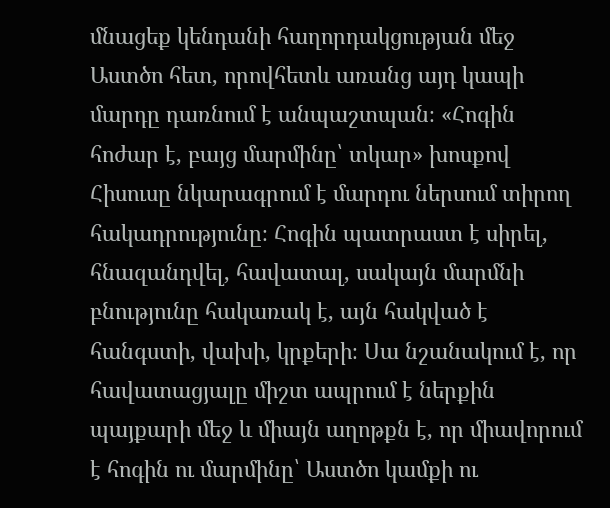մնացեք կենդանի հաղորդակցության մեջ Աստծո հետ, որովհետև առանց այդ կապի մարդը դառնում է անպաշտպան։ «Հոգին հոժար է, բայց մարմինը՝ տկար» խոսքով Հիսուսը նկարագրում է մարդու ներսում տիրող հակադրությունը։ Հոգին պատրաստ է սիրել, հնազանդվել, հավատալ, սակայն մարմնի բնությունը հակառակ է, այն հակված է հանգստի, վախի, կրքերի։ Սա նշանակում է, որ հավատացյալը միշտ ապրում է ներքին պայքարի մեջ և միայն աղոթքն է, որ միավորում է հոգին ու մարմինը՝ Աստծո կամքի ու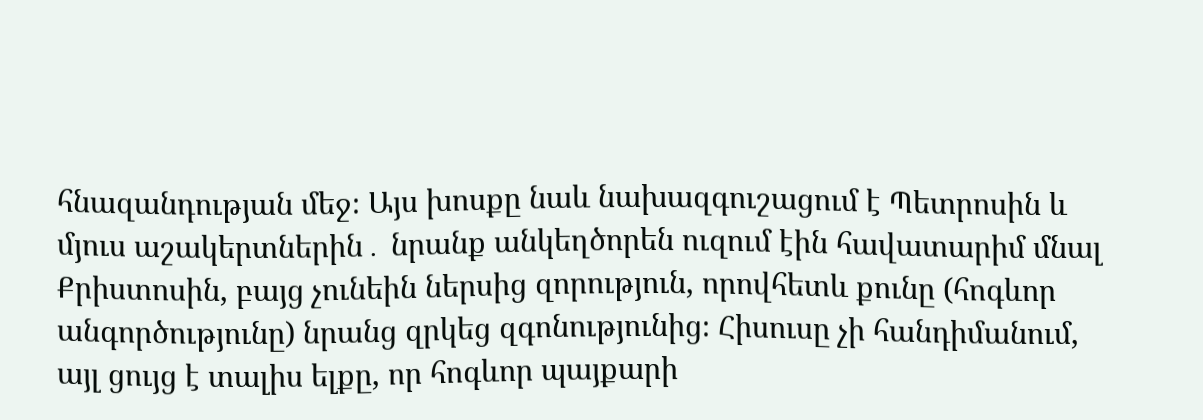հնազանդության մեջ։ Այս խոսքը նաև նախազգուշացում է Պետրոսին և մյուս աշակերտներին․ նրանք անկեղծորեն ուզում էին հավատարիմ մնալ Քրիստոսին, բայց չունեին ներսից զորություն, որովհետև քունը (հոգևոր անգործությունը) նրանց զրկեց զգոնությունից։ Հիսուսը չի հանդիմանում, այլ ցույց է տալիս ելքը, որ հոգևոր պայքարի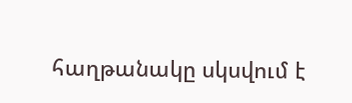հաղթանակը սկսվում է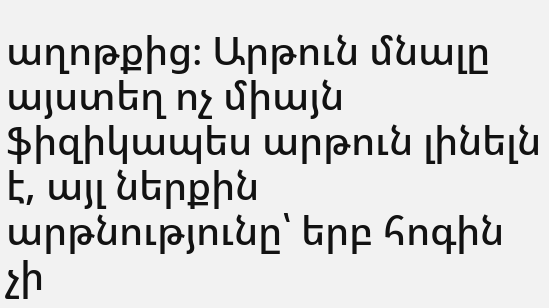աղոթքից։ Արթուն մնալը այստեղ ոչ միայն ֆիզիկապես արթուն լինելն է, այլ ներքին արթնությունը՝ երբ հոգին չի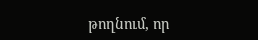թողնում, որ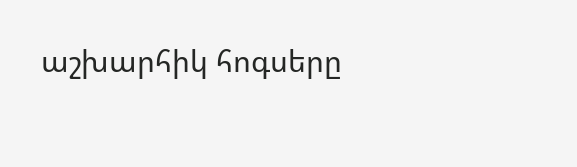աշխարհիկ հոգսերը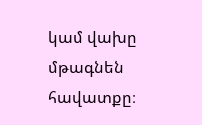կամ վախը մթագնեն հավատքը։